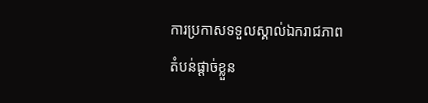ការប្រកាសទទួលស្គាល់ឯករាជភាពតំបន់ផ្ដាច់ខ្លួន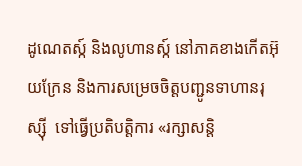ដូណេតស្ក៍ និងលូហានស្ក៍ នៅភាគខាងកើតអ៊ុយក្រែន និងការសម្រេចចិត្តបញ្ជូនទាហានរុស្ស៊ី  ទៅធ្វើប្រតិបត្តិការ «រក្សាសន្តិ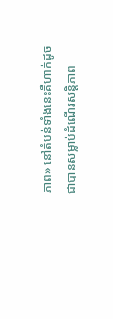ភាព» នៅតំបន់ទាំងនេះគឺហាក់ដូចជាបានសម្លាប់ដំណើរសន្តិភាព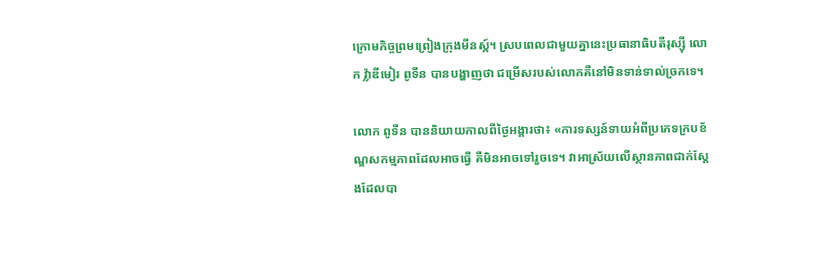ក្រោមកិច្ចព្រមព្រៀងក្រុងមីនស្ក៍។ ស្របពេលជាមួយគ្នានេះប្រធានាធិបតីរុស្ស៊ី លោក វ្ល៉ាឌីមៀរ ពូទីន បានបង្ហាញថា ជម្រើសរបស់លោកគឺនៅមិនទាន់ទាល់ច្រកទេ។

លោក ពូទីន បាននិយាយកាលពីថ្ងៃអង្គារថា៖ «ការទស្សន៍ទាយអំពីប្រភេទក្របខ័ណ្ឌសកម្មភាពដែលអាចធ្វើ គឺមិនអាចទៅរួចទេ។ វាអាស្រ័យលើស្ថានភាពជាក់ស្ដែងដែលបា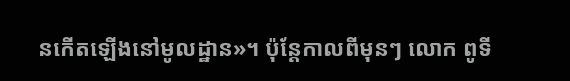នកើតឡើងនៅមូលដ្ឋាន»។ ប៉ុន្តែកាលពីមុនៗ លោក ពូទី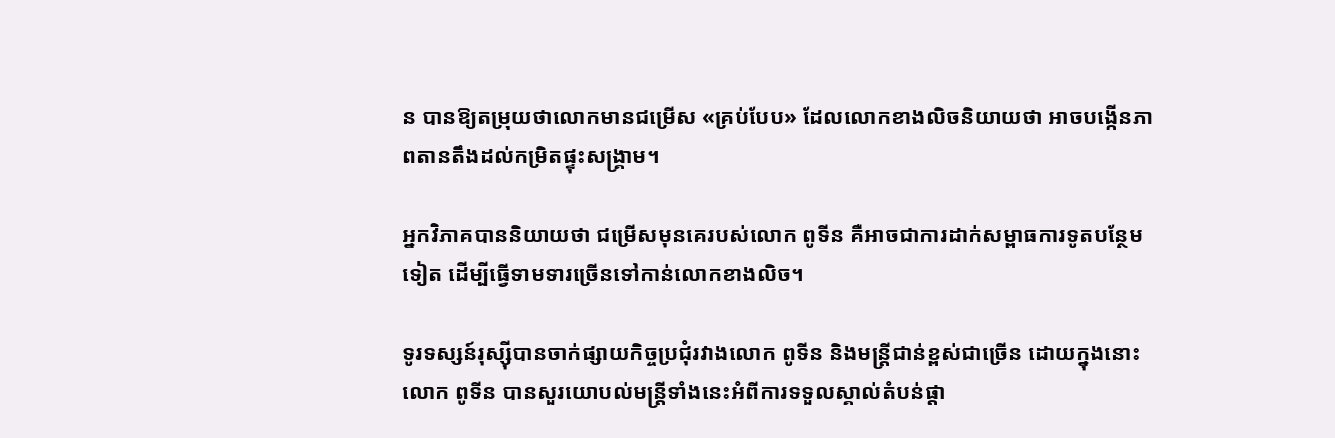ន បានឱ្យតម្រុយថាលោកមានជម្រើស «គ្រប់បែប» ដែលលោកខាងលិចនិយាយថា អាចបង្កើនភាពតានតឹងដល់កម្រិតផ្ទុះសង្គ្រាម។

អ្នកវិភាគបាននិយាយថា ជម្រើសមុនគេរបស់លោក ពូទីន គឺអាចជាការដាក់សម្ពាធការទូតបន្ថែមទៀត ដើម្បីធ្វើទាមទារច្រើនទៅកាន់លោកខាងលិច។

ទូរទស្សន៍រុស្ស៊ីបានចាក់ផ្សាយកិច្ចប្រជុំរវាងលោក ពូទីន និងមន្ត្រីជាន់ខ្ពស់ជាច្រើន ដោយក្នុងនោះលោក ពូទីន បានសួរយោបល់មន្ត្រីទាំងនេះអំពីការទទួលស្គាល់តំបន់ផ្ដា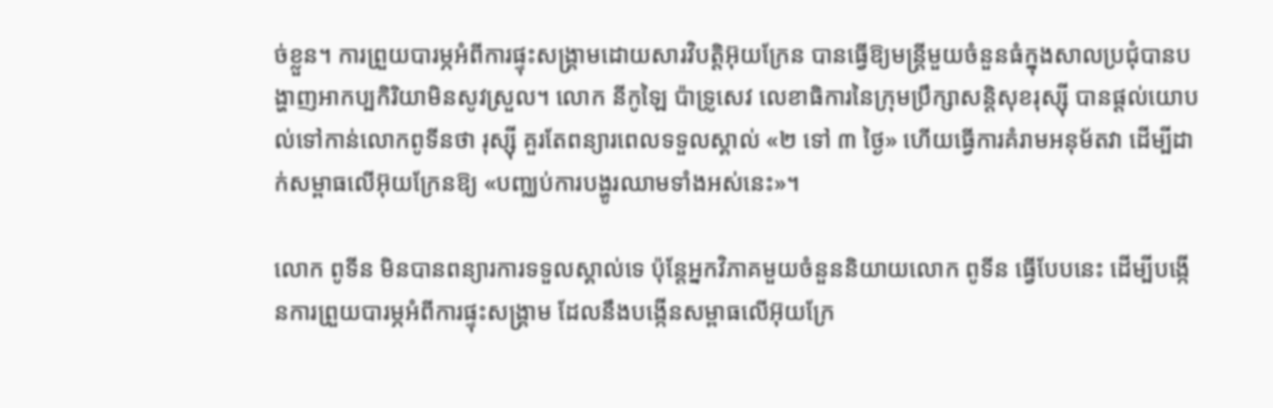ច់ខ្លួន។ ការព្រួយបារម្ភអំពីការផ្ទុះសង្គ្រាមដោយសារវិបត្តិអ៊ុយក្រែន បានធ្វើឱ្យមន្ត្រីមួយចំនួនធំក្នុងសាលប្រជុំបានបង្ហាញអាកប្បកិរិយាមិនសូវស្រួល។ លោក នីកូឡៃ ប៉ាទ្រូសេវ លេខាធិការនៃក្រុមប្រឹក្សាសន្តិសុខរុស្ស៊ី បានផ្ដល់យោបល់ទៅកាន់លោកពូទីនថា រុស្ស៊ី គួរតែពន្យារពេលទទួលស្គាល់ «២ ទៅ ៣ ថ្ងៃ» ហើយធ្វើការគំរាមអនុម័តវា ដើម្បីដាក់សម្ពាធលើអ៊ុយក្រែនឱ្យ «បញ្ឈប់ការបង្ហូរឈាមទាំងអស់នេះ»។

លោក ពូទីន មិនបានពន្យារការទទួលស្គាល់ទេ ប៉ុន្តែអ្នកវិភាគមួយចំនួននិយាយលោក ពូទីន ធ្វើបែបនេះ ដើម្បីបង្កើនការព្រួយបារម្ភអំពីការផ្ទុះសង្គ្រាម ដែលនឹងបង្កើនសម្ពាធលើអ៊ុយក្រែ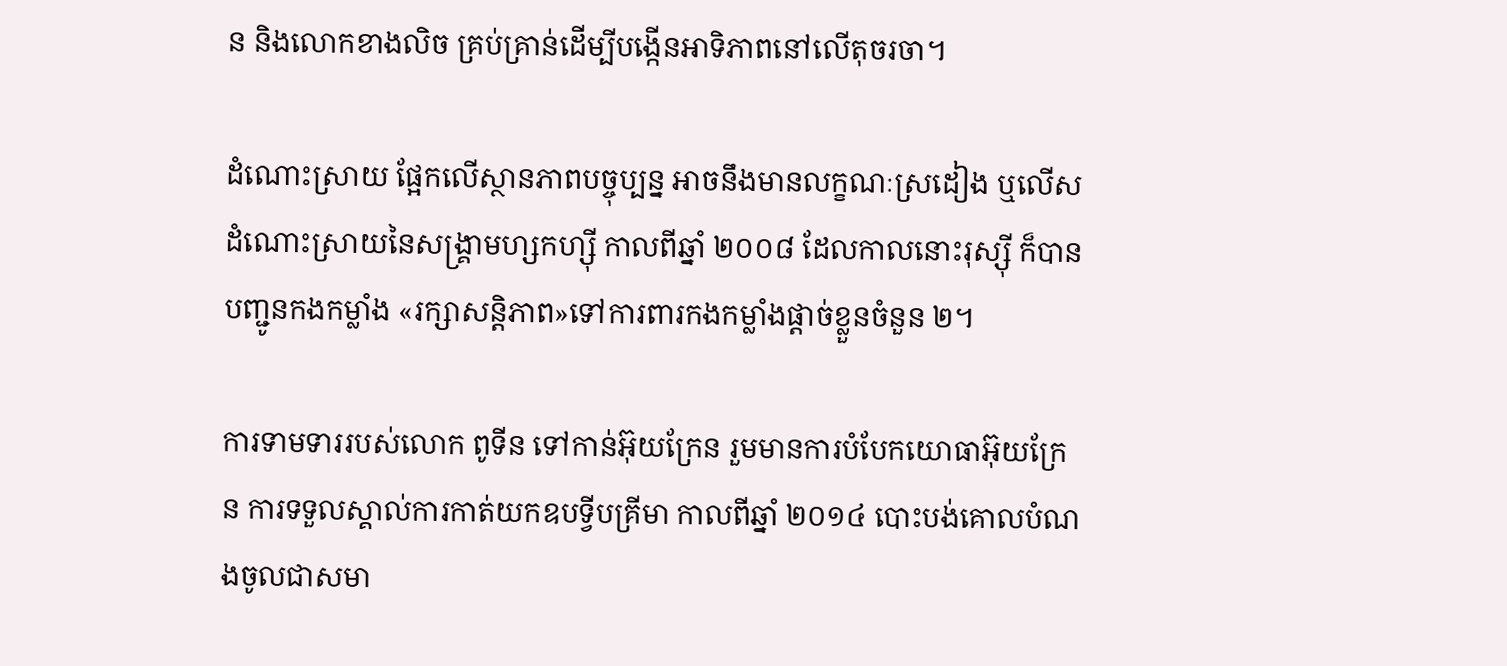ន និងលោកខាងលិច គ្រប់គ្រាន់ដើម្បីបង្កើនអាទិភាពនៅលើតុចរចា។

ដំណោះស្រាយ ផ្អែកលើស្ថានភាពបច្ចុប្បន្ន អាចនឹងមានលក្ខណៈស្រដៀង ឬលើសដំណោះស្រាយនៃសង្គ្រាមហ្សកហ្ស៊ី កាលពីឆ្នាំ ២០០៨ ដែលកាលនោះរុស្ស៊ី ក៏បានបញ្ជូនកងកម្លាំង «រក្សាសន្តិភាព»ទៅការពារកងកម្លាំងផ្ដាច់ខ្លួនចំនួន ២។

ការទាមទាររបស់លោក ពូទីន ទៅកាន់អ៊ុយក្រែន រួមមានការបំបែកយោធាអ៊ុយក្រែន ការទទួលស្គាល់ការកាត់យកឧបទ្វីបគ្រីមា កាលពីឆ្នាំ ២០១៤ បោះបង់គោលបំណងចូលជាសមា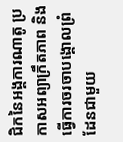ជិកនៃអង្គការណាតូ ប្រកាសអព្យាក្រឹតភាព និងធ្វើការចរចាបង្គោលព្រំដែនជាមួយ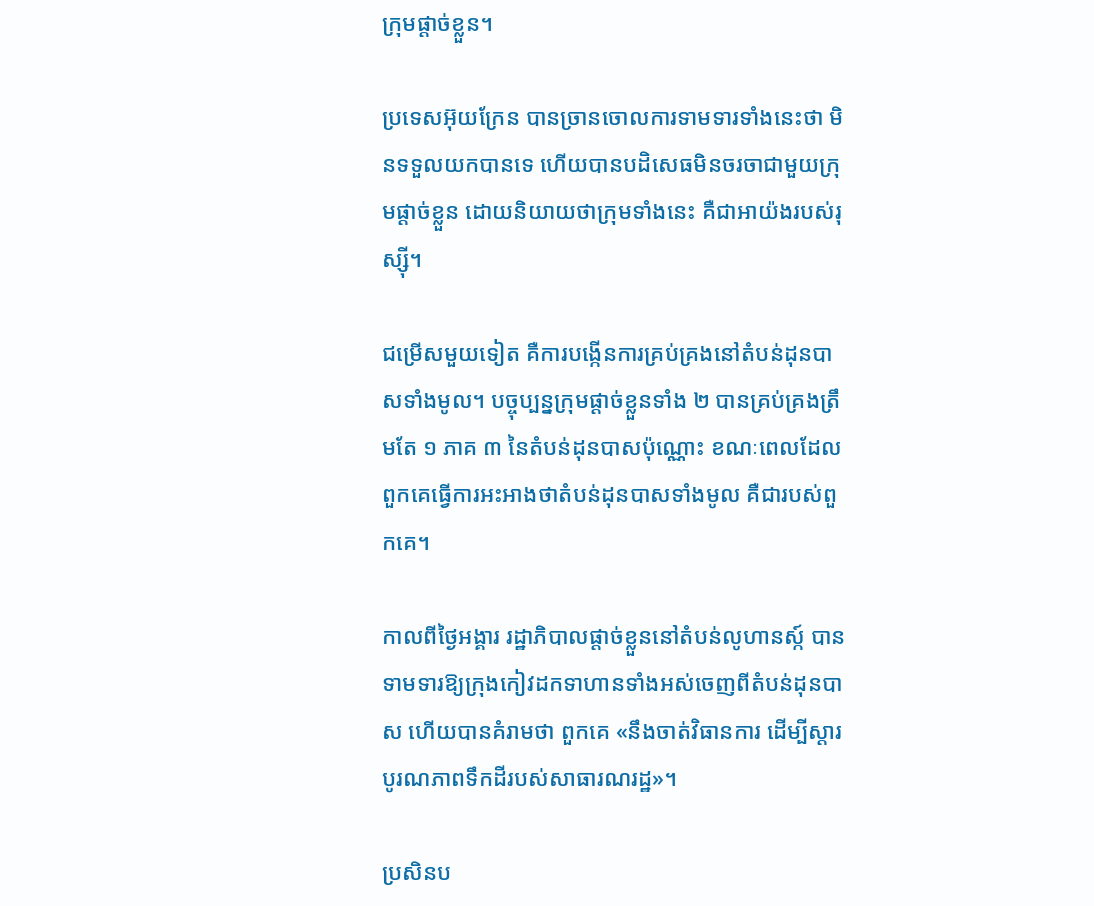ក្រុមផ្ដាច់ខ្លួន។

ប្រទេសអ៊ុយក្រែន បានច្រានចោលការទាមទារទាំងនេះថា មិនទទួលយកបានទេ ហើយបានបដិសេធមិនចរចាជាមួយក្រុមផ្ដាច់ខ្លួន ដោយនិយាយថាក្រុមទាំងនេះ គឺជាអាយ៉ងរបស់រុស្ស៊ី។

ជម្រើសមួយទៀត គឺការបង្កើនការគ្រប់គ្រងនៅតំបន់ដុនបាសទាំងមូល។ បច្ចុប្បន្នក្រុមផ្ដាច់ខ្លួនទាំង ២ បានគ្រប់គ្រងត្រឹមតែ ១ ភាគ ៣ នៃតំបន់ដុនបាសប៉ុណ្ណោះ ខណៈពេលដែលពួកគេធ្វើការអះអាងថាតំបន់ដុនបាសទាំងមូល គឺជារបស់ពួកគេ។

កាលពីថ្ងៃអង្គារ រដ្ឋាភិបាលផ្ដាច់ខ្លួននៅតំបន់លូហានស្ក៍ បានទាមទារឱ្យក្រុងកៀវដកទាហានទាំងអស់ចេញពីតំបន់ដុនបាស ហើយបានគំរាមថា ពួកគេ «នឹងចាត់វិធានការ ដើម្បីស្ដារបូរណភាពទឹកដីរបស់សាធារណរដ្ឋ»។

ប្រសិនប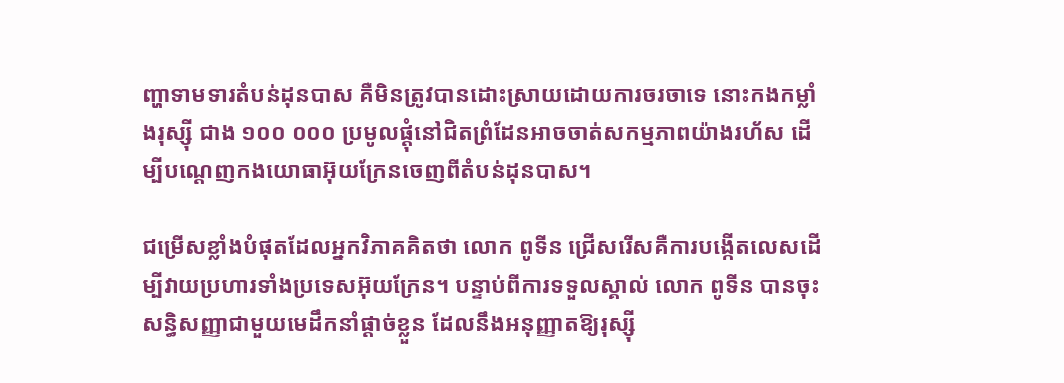ញ្ហាទាមទារតំបន់ដុនបាស គឺមិនត្រូវបានដោះស្រាយដោយការចរចាទេ នោះកងកម្លាំងរុស្ស៊ី ជាង ១០០ ០០០ ប្រមូលផ្ដុំនៅជិតព្រំដែនអាចចាត់សកម្មភាពយ៉ាងរហ័ស ដើម្បីបណ្ដេញកងយោធាអ៊ុយក្រែនចេញពីតំបន់ដុនបាស។

ជម្រើសខ្លាំងបំផុតដែលអ្នកវិភាគគិតថា លោក ពូទីន ជ្រើសរើសគឺការបង្កើតលេសដើម្បីវាយប្រហារទាំងប្រទេសអ៊ុយក្រែន។ បន្ទាប់ពីការទទួលស្គាល់ លោក ពូទីន បានចុះសន្ធិសញ្ញាជាមួយមេដឹកនាំផ្ដាច់ខ្លួន ដែលនឹងអនុញ្ញាតឱ្យរុស្ស៊ី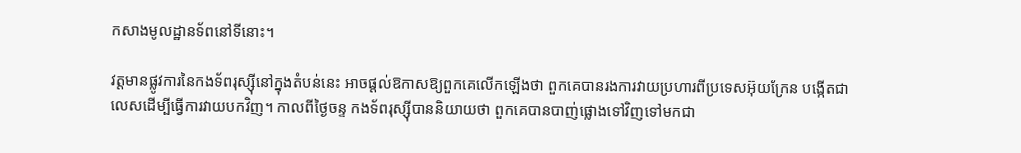កសាងមូលដ្ឋានទ័ពនៅទីនោះ។

វត្តមានផ្លូវការនៃកងទ័ពរុស្ស៊ីនៅក្នុងតំបន់នេះ អាចផ្ដល់ឱកាសឱ្យពួកគេលើកឡើងថា ពួកគេបានរងការវាយប្រហារពីប្រទេសអ៊ុយក្រែន បង្កើតជាលេសដើម្បីធ្វើការវាយបកវិញ។ កាលពីថ្ងៃចន្ទ កងទ័ពរុស្ស៊ីបាននិយាយថា ពួកគេបានបាញ់ផ្លោងទៅវិញទៅមកជា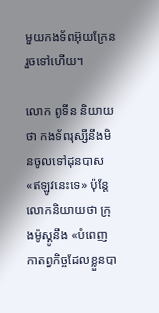មួយកងទ័ពអ៊ុយក្រែនរួចទៅហើយ។

លោក ពូទីន និយាយថា កងទ័ពរុស្សីនឹងមិនចូលទៅដុនបាស «ឥឡូវនេះទេ» ប៉ុន្តែលោកនិយាយថា ក្រុងម៉ូស្គូនឹង «បំពេញកាតព្វកិច្ចដែលខ្លួនបា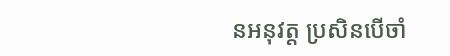នអនុវត្ត ប្រសិនបើចាំ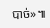បាច់»៕